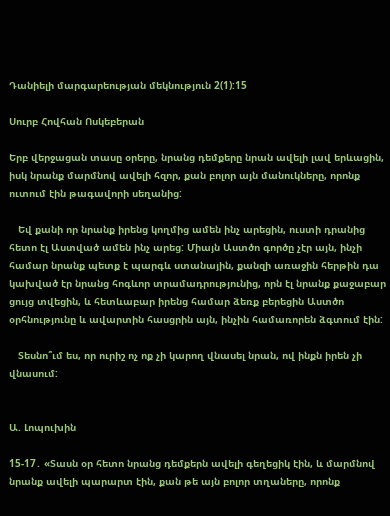Դանիելի մարգարեության մեկնություն 2(1):15

Սուրբ Հովհան Ոսկեբերան

Երբ վերջացան տասը օրերը, նրանց դեմքերը նրան ավելի լավ երևացին, իսկ նրանք մարմնով ավելի հզոր, քան բոլոր այն մանուկները, որոնք ուտում էին թագավորի սեղանից:

   Եվ քանի որ նրանք իրենց կողմից ամեն ինչ արեցին, ուստի դրանից հետո էլ Աստված ամեն ինչ արեց: Միայն Աստծո գործը չէր այն, ինչի համար նրանք պետք է պարգև ստանային, քանզի առաջին հերթին դա կախված էր նրանց հոգևոր տրամադրությունից, որն էլ նրանք քաջաբար ցույց տվեցին, և հետևաբար իրենց համար ձեռք բերեցին Աստծո օրհնությունը և ավարտին հասցրին այն, ինչին համառորեն ձգտում էին:

   Տեսնո՞ւմ ես, որ ուրիշ ոչ ոք չի կարող վնասել նրան, ով ինքն իրեն չի վնասում:


Ա. Լոպուխին

15-17․ «Տասն օր հետո նրանց դեմքերն ավելի գեղեցիկ էին, և մարմնով նրանք ավելի պարարտ էին, քան թե այն բոլոր տղաները, որոնք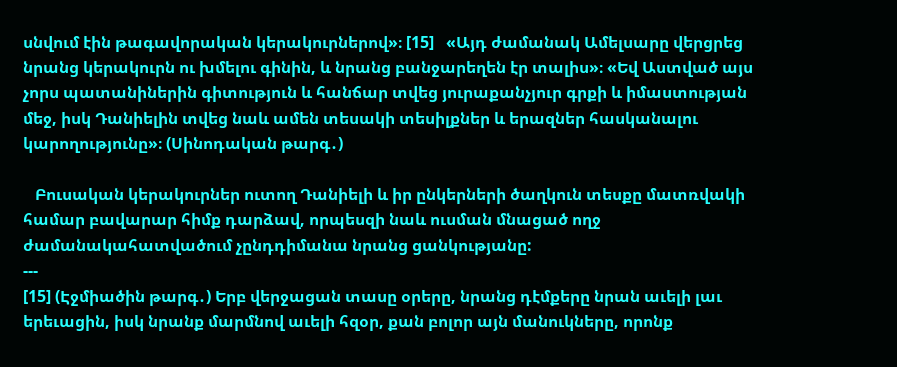սնվում էին թագավորական կերակուրներով»։ [15]   «Այդ ժամանակ Ամելսարը վերցրեց նրանց կերակուրն ու խմելու գինին, և նրանց բանջարեղեն էր տալիս»։ «Եվ Աստված այս չորս պատանիներին գիտություն և հանճար տվեց յուրաքանչյուր գրքի և իմաստության մեջ, իսկ Դանիելին տվեց նաև ամեն տեսակի տեսիլքներ և երազներ հասկանալու կարողությունը»։ (Սինոդական թարգ․)

   Բուսական կերակուրներ ուտող Դանիելի և իր ընկերների ծաղկուն տեսքը մատռվակի համար բավարար հիմք դարձավ, որպեսզի նաև ուսման մնացած ողջ ժամանակահատվածում չընդդիմանա նրանց ցանկությանը:
---
[15] (Էջմիածին թարգ․) Երբ վերջացան տասը օրերը, նրանց դէմքերը նրան աւելի լաւ երեւացին, իսկ նրանք մարմնով աւելի հզօր, քան բոլոր այն մանուկները, որոնք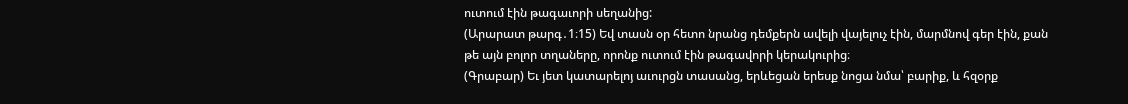ուտում էին թագաւորի սեղանից:
(Արարատ թարգ․1։15) Եվ տասն օր հետո նրանց դեմքերն ավելի վայելուչ էին, մարմնով գեր էին, քան թե այն բոլոր տղաները, որոնք ուտում էին թագավորի կերակուրից։
(Գրաբար) Եւ յետ կատարելոյ աւուրցն տասանց, երևեցան երեսք նոցա նմա՝ բարիք, և հզօրք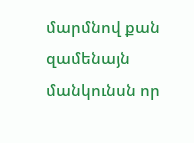մարմնով քան զամենայն մանկունսն որ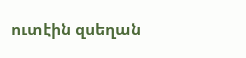ուտէին զսեղան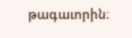թագաւորին։